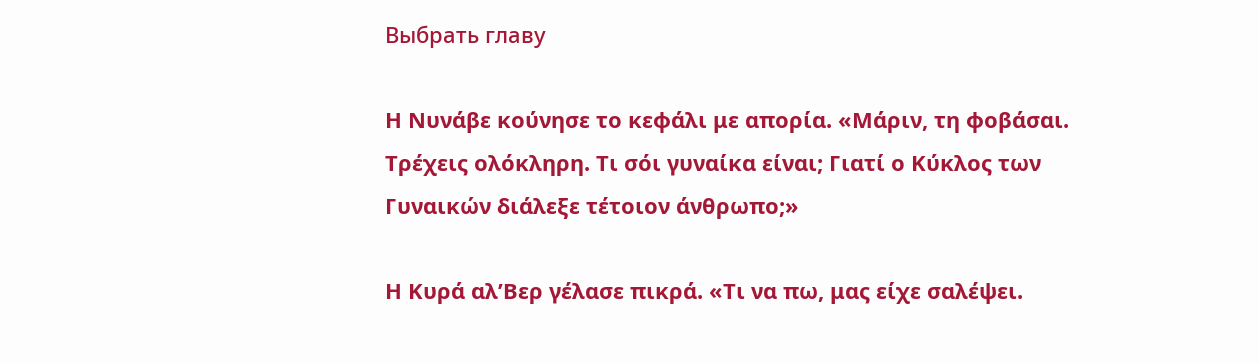Выбрать главу

Η Νυνάβε κούνησε το κεφάλι με απορία. «Μάριν, τη φοβάσαι. Τρέχεις ολόκληρη. Τι σόι γυναίκα είναι; Γιατί ο Κύκλος των Γυναικών διάλεξε τέτοιον άνθρωπο;»

Η Κυρά αλ’Βερ γέλασε πικρά. «Τι να πω, μας είχε σαλέψει.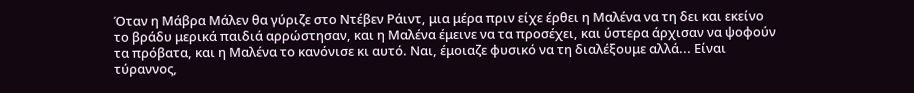Όταν η Μάβρα Μάλεν θα γύριζε στο Ντέβεν Ράιντ, μια μέρα πριν είχε έρθει η Μαλένα να τη δει και εκείνο το βράδυ μερικά παιδιά αρρώστησαν, και η Μαλένα έμεινε να τα προσέχει, και ύστερα άρχισαν να ψοφούν τα πρόβατα, και η Μαλένα το κανόνισε κι αυτό. Ναι, έμοιαζε φυσικό να τη διαλέξουμε αλλά... Είναι τύραννος,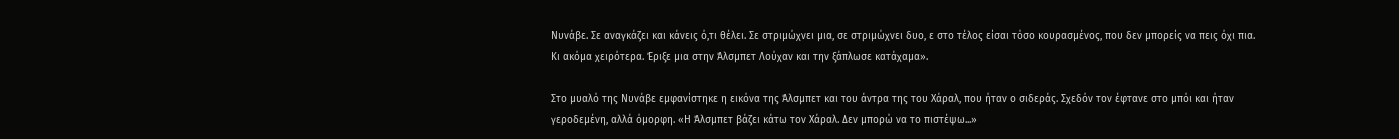Νυνάβε. Σε αναγκάζει και κάνεις ό,τι θέλει. Σε στριμώχνει μια, σε στριμώχνει δυο, ε στο τέλος είσαι τόσο κουρασμένος, που δεν μπορείς να πεις όχι πια. Κι ακόμα χειρότερα. Έριξε μια στην Άλσμπετ Λούχαν και την ξάπλωσε κατάχαμα».

Στο μυαλό της Νυνάβε εμφανίστηκε η εικόνα της Άλσμπετ και του άντρα της του Χάραλ, που ήταν ο σιδεράς. Σχεδόν τον έφτανε στο μπόι και ήταν γεροδεμένη, αλλά όμορφη. «Η Άλσμπετ βάζει κάτω τον Χάραλ. Δεν μπορώ να το πιστέψω...»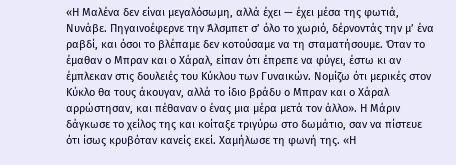«Η Μαλένα δεν είναι μεγαλόσωμη, αλλά έχει — έχει μέσα της φωτιά, Νυνάβε. Πηγαινοέφερνε την Άλσμπετ σ’ όλο το χωριό, δέρνοντάς την μ’ ένα ραβδί, και όσοι το βλέπαμε δεν κοτούσαμε να τη σταματήσουμε. Όταν το έμαθαν ο Μπραν και ο Χάραλ, είπαν ότι έπρεπε να φύγει, έστω κι αν έμπλεκαν στις δουλειές του Κύκλου των Γυναικών. Νομίζω ότι μερικές στον Κύκλο θα τους άκουγαν, αλλά το ίδιο βράδυ ο Μπραν και ο Χάραλ αρρώστησαν, και πέθαναν ο ένας μια μέρα μετά τον άλλο». Η Μάριν δάγκωσε το χείλος της και κοίταξε τριγύρω στο δωμάτιο, σαν να πίστευε ότι ίσως κρυβόταν κανείς εκεί. Χαμήλωσε τη φωνή της. «Η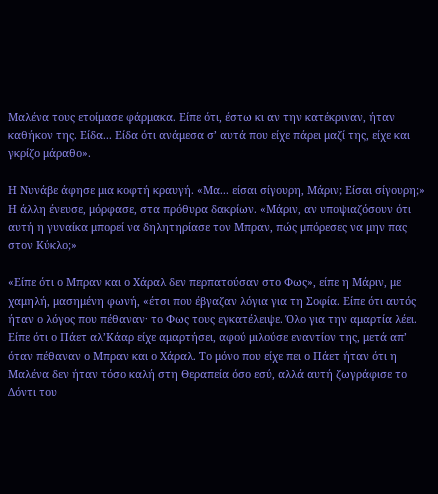Μαλένα τους ετοίμασε φάρμακα. Είπε ότι, έστω κι αν την κατέκριναν, ήταν καθήκον της. Είδα... Είδα ότι ανάμεσα σ’ αυτά που είχε πάρει μαζί της, είχε και γκρίζο μάραθο».

Η Νυνάβε άφησε μια κοφτή κραυγή. «Μα... είσαι σίγουρη, Μάριν; Είσαι σίγουρη;» Η άλλη ένευσε, μόρφασε, στα πρόθυρα δακρίων. «Μάριν, αν υποψιαζόσουν ότι αυτή η γυναίκα μπορεί να δηλητηρίασε τον Μπραν, πώς μπόρεσες να μην πας στον Κύκλο;»

«Είπε ότι ο Μπραν και ο Χάραλ δεν περπατούσαν στο Φως», είπε η Μάριν, με χαμηλή, μασημένη φωνή, «έτσι που έβγαζαν λόγια για τη Σοφία. Είπε ότι αυτός ήταν ο λόγος που πέθαναν· το Φως τους εγκατέλειψε. Όλο για την αμαρτία λέει. Είπε ότι ο Πάετ αλ’Κάαρ είχε αμαρτήσει, αφού μιλούσε εναντίον της, μετά απ’ όταν πέθαναν ο Μπραν και ο Χάραλ. Το μόνο που είχε πει ο Πάετ ήταν ότι η Μαλένα δεν ήταν τόσο καλή στη Θεραπεία όσο εσύ, αλλά αυτή ζωγράφισε το Δόντι του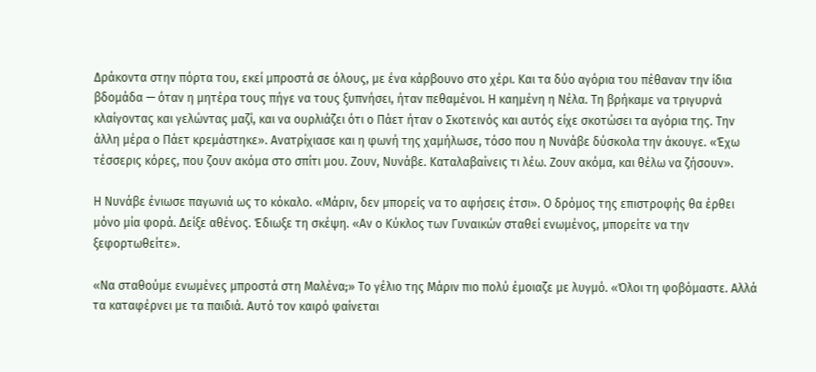Δράκοντα στην πόρτα του, εκεί μπροστά σε όλους, με ένα κάρβουνο στο χέρι. Και τα δύο αγόρια του πέθαναν την ίδια βδομάδα — όταν η μητέρα τους πήγε να τους ξυπνήσει, ήταν πεθαμένοι. Η καημένη η Νέλα. Τη βρήκαμε να τριγυρνά κλαίγοντας και γελώντας μαζί, και να ουρλιάζει ότι ο Πάετ ήταν ο Σκοτεινός και αυτός είχε σκοτώσει τα αγόρια της. Την άλλη μέρα ο Πάετ κρεμάστηκε». Ανατρίχιασε και η φωνή της χαμήλωσε, τόσο που η Νυνάβε δύσκολα την άκουγε. «Έχω τέσσερις κόρες, που ζουν ακόμα στο σπίτι μου. Ζουν, Νυνάβε. Καταλαβαίνεις τι λέω. Ζουν ακόμα, και θέλω να ζήσουν».

Η Νυνάβε ένιωσε παγωνιά ως το κόκαλο. «Μάριν, δεν μπορείς να το αφήσεις έτσι». Ο δρόμος της επιστροφής θα έρθει μόνο μία φορά. Δείξε αθένος. Έδιωξε τη σκέψη. «Αν ο Κύκλος των Γυναικών σταθεί ενωμένος, μπορείτε να την ξεφορτωθείτε».

«Να σταθούμε ενωμένες μπροστά στη Μαλένα;» Το γέλιο της Μάριν πιο πολύ έμοιαζε με λυγμό. «Όλοι τη φοβόμαστε. Αλλά τα καταφέρνει με τα παιδιά. Αυτό τον καιρό φαίνεται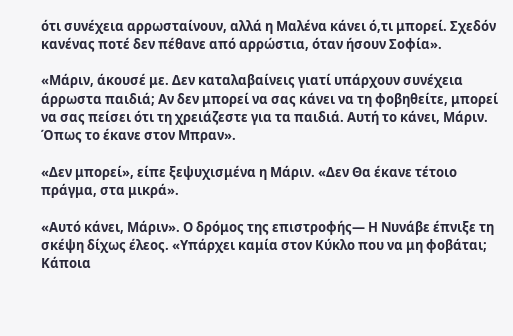ότι συνέχεια αρρωσταίνουν, αλλά η Μαλένα κάνει ό,τι μπορεί. Σχεδόν κανένας ποτέ δεν πέθανε από αρρώστια, όταν ήσουν Σοφία».

«Μάριν, άκουσέ με. Δεν καταλαβαίνεις γιατί υπάρχουν συνέχεια άρρωστα παιδιά; Αν δεν μπορεί να σας κάνει να τη φοβηθείτε, μπορεί να σας πείσει ότι τη χρειάζεστε για τα παιδιά. Αυτή το κάνει, Μάριν. Όπως το έκανε στον Μπραν».

«Δεν μπορεί», είπε ξεψυχισμένα η Μάριν. «Δεν Θα έκανε τέτοιο πράγμα, στα μικρά».

«Αυτό κάνει, Μάριν». Ο δρόμος της επιστροφής— Η Νυνάβε έπνιξε τη σκέψη δίχως έλεος. «Υπάρχει καμία στον Κύκλο που να μη φοβάται; Κάποια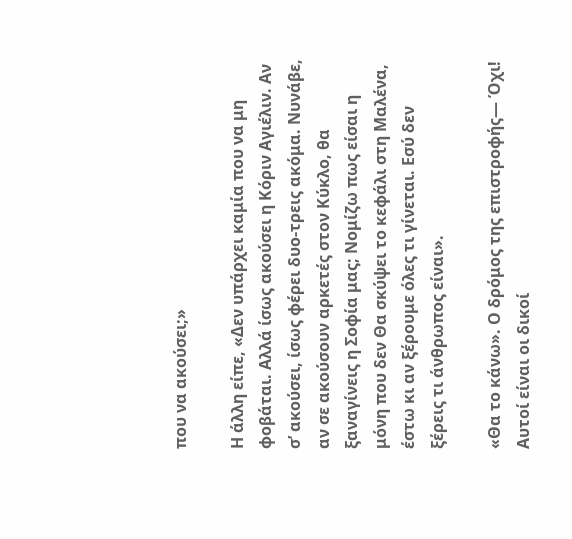που να ακούσει;»

Η άλλη είπε, «Δεν υπάρχει καμία που να μη φοβάται. Αλλά ίσως ακούσει η Κόριν Αγιέλιν. Αν σ’ ακούσει, ίσως φέρει δυο-τρεις ακόμα. Νυνάβε, αν σε ακούσουν αρκετές στον Κύκλο, θα ξαναγίνεις η Σοφία μας; Νομίζω πως είσαι η μόνη που δεν Θα σκύψει το κεφάλι στη Μαλένα, έστω κι αν ξέρουμε όλες τι γίνεται. Εσύ δεν ξέρεις τι άνθρωπος είναι».

«Θα το κάνω». Ο δρόμος της επιστροφής— Όχι! Αυτοί είναι οι δικοί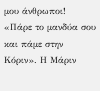μου άνθρωποι! «Πάρε το μανδύα σου και πάμε στην Κόριν». Η Μάριν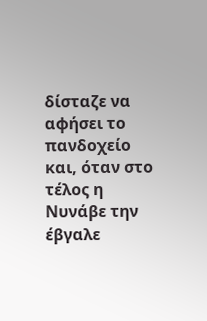δίσταζε να αφήσει το πανδοχείο και, όταν στο τέλος η Νυνάβε την έβγαλε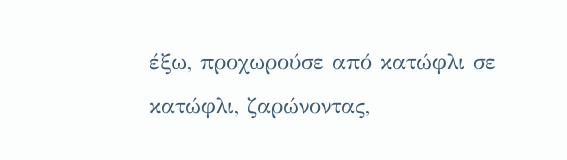έξω, προχωρούσε από κατώφλι σε κατώφλι, ζαρώνοντας,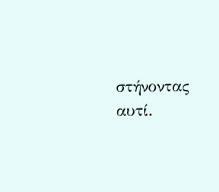στήνοντας αυτί.